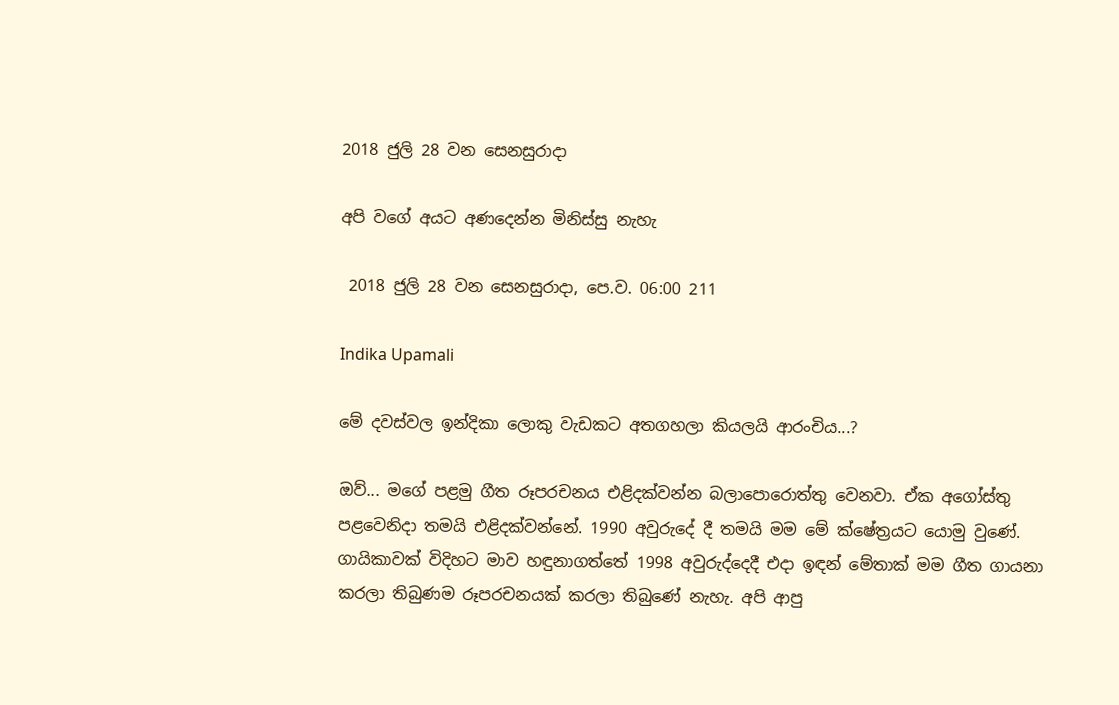2018 ජුලි 28 වන සෙනසුරාදා

අපි වගේ අයට අණදෙන්න මිනිස්සු නැහැ

 2018 ජුලි 28 වන සෙනසුරාදා, පෙ.ව. 06:00 211

Indika Upamali

මේ දවස්වල ඉන්දිකා ලොකු වැඩකට අතගහලා කියලයි ආරංචිය...?

ඔව්... මගේ පළමු ගීත රූපරචනය එළිදක්වන්න බලාපොරොත්තු වෙනවා. ඒක අගෝස්තු පළවෙනිදා තමයි එළිදක්වන්නේ. 1990 අවුරුදේ දී තමයි මම මේ ක්ෂේත්‍රයට යොමු වුණේ. ගායිකාවක් විදිහට මාව හඳුනාගත්තේ 1998 අවුරුද්දෙදී එදා ඉඳන් මේතාක් මම ගීත ගායනා කරලා තිබුණම රූපරචනයක් කරලා තිබුණේ නැහැ. අපි ආපු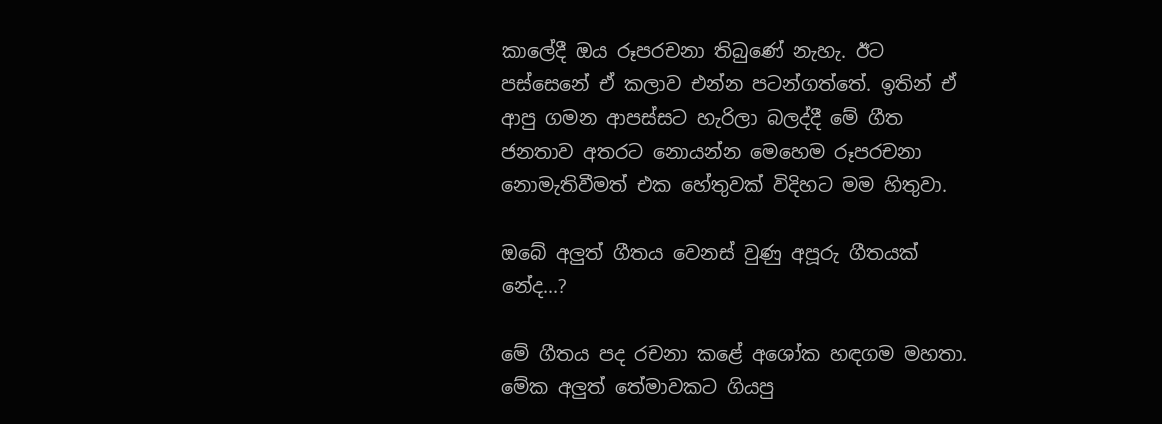කාලේදී ඔය රූපරචනා තිබුණේ නැහැ. ඊට පස්සෙනේ ඒ කලාව එන්න පටන්ගත්තේ. ඉතින් ඒ ආපු ගමන ආපස්සට හැරිලා බලද්දී මේ ගීත ජනතාව අතරට නොයන්න මෙහෙම රූපරචනා නොමැතිවීමත් එක හේතුවක් විදිහට මම හිතුවා.

ඔබේ අලුත් ගීතය වෙනස් වුණු අපූරු ගීතයක් නේද...?

මේ ගීතය පද රචනා කළේ අශෝක හඳගම මහතා. මේක අලුත් තේමාවකට ගියපු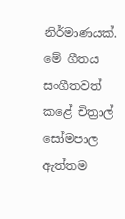නිර්මාණයක්. මේ ගීතය සංගීතවත් කළේ චිත්‍රාල් සෝමපාල ඇත්තම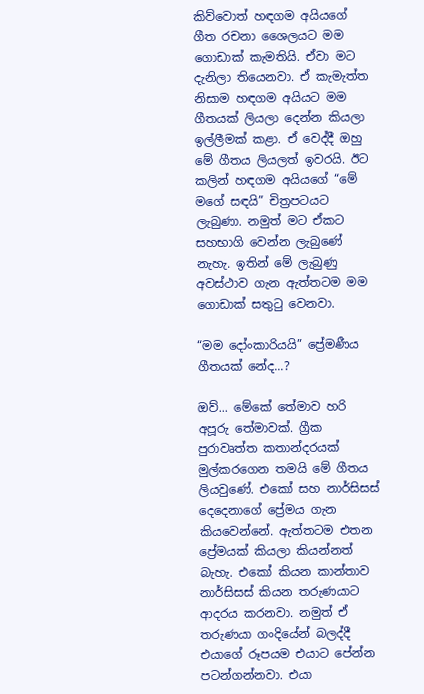කිව්වොත් හඳගම අයියගේ ගීත රචනා ශෛලයට මම ගොඩාක් කැමතියි. ඒවා මට දැනිලා තියෙනවා. ඒ කැමැත්ත නිසාම හඳගම අයියට මම ගීතයක් ලියලා දෙන්න කියලා ඉල්ලීමක් කළා. ඒ වෙද්දී ඔහු මේ ගීතය ලියලත් ඉවරයි. ඊට කලින් හඳගම අයියගේ “මේ මගේ සඳයි” චිත්‍රපටයට ලැබුණා. නමුත් මට ඒකට සහභාගි වෙන්න ලැබුණේ නැහැ. ඉතින් මේ ලැබුණු අවස්ථාව ගැන ඇත්තටම මම ගොඩාක් සතුටු වෙනවා.

“මම දෝංකාරියයි” ප්‍රේමණීය ගීතයක් නේද...?

ඔව්... මේකේ තේමාව හරි අපූරු තේමාවක්. ග්‍රීක පුරාවෘත්ත කතාන්දරයක් මුල්කරගෙන තමයි මේ ගීතය ලියවුණේ. එකෝ සහ නාර්සිසස් දෙදෙනාගේ ප්‍රේමය ගැන කියවෙන්නේ. ඇත්තටම එතන ප්‍රේමයක් කියලා කියන්නත් බැහැ. එකෝ කියන කාන්තාව නාර්සිසස් කියන තරුණයාට ආදරය කරනවා. නමුත් ඒ තරුණයා ගංදියේන් බලද්දී එයාගේ රූපයම එයාට පේන්න පටන්ගන්නවා. එයා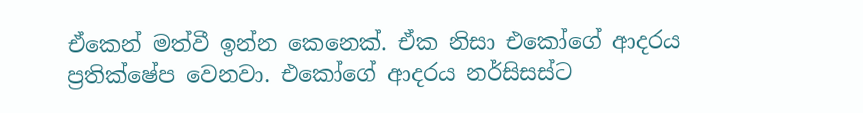ඒකෙන් මත්වී ඉන්න කෙනෙක්. ඒක නිසා එකෝගේ ආදරය ප්‍රතික්ෂේප වෙනවා. එකෝගේ ආදරය නර්සිසස්ට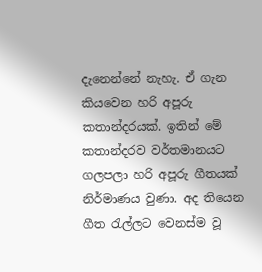දැනෙන්නේ නැහැ. ඒ ගැන කියවෙන හරි අපූරු කතාන්දරයක්. ඉතින් මේ කතාන්දරව වර්තමානයට ගලපලා හරි අපූරු ගීතයක් නිර්මාණය වුණා. අද තියෙන ගීත රැල්ලට වෙනස්ම වූ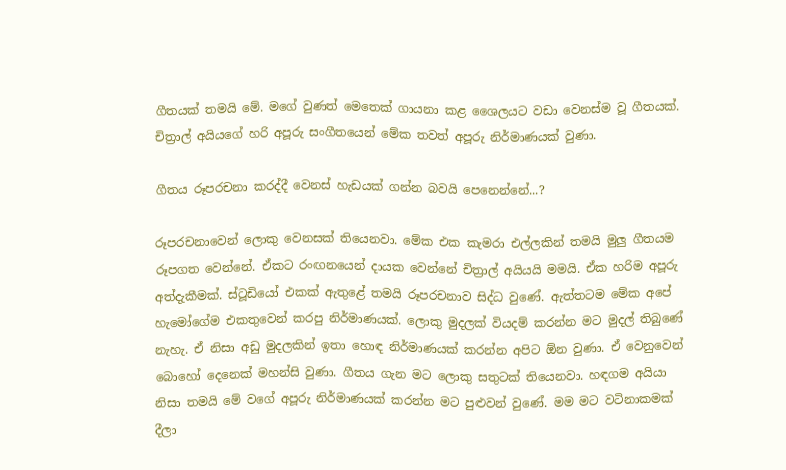ගීතයක් තමයි මේ. මගේ වුණත් මෙතෙක් ගායනා කළ ශෛලයට වඩා වෙනස්ම වූ ගීතයක්. චිත්‍රාල් අයියගේ හරි අපූරු සංගීතයෙන් මේක තවත් අපූරු නිර්මාණයක් වුණා.

ගීතය රූපරචනා කරද්දී වෙනස් හැඩයක් ගන්න බවයි පෙනෙන්නේ...?

රූපරචනාවෙන් ලොකු වෙනසක් තියෙනවා. මේක එක කැමරා එල්ලකින් තමයි මුලු ගීතයම රූපගත වෙන්නේ. ඒකට රංඟනයෙන් දායක වෙන්නේ චිත්‍රාල් අයියයි මමයි. ඒක හරිම අපූරු අත්දැකීමක්. ස්ටූඩියෝ එකක් ඇතුළේ තමයි රූපරචනාව සිද්ධ වුණේ. ඇත්තටම මේක අපේ හැමෝගේම එකතුවෙන් කරපු නිර්මාණයක්. ලොකු මුදලක් වියදම් කරන්න මට මුදල් තිබුණේ නැහැ. ඒ නිසා අඩු මුදලකින් ඉතා හොඳ නිර්මාණයක් කරන්න අපිට ඕන වුණා. ඒ වෙනුවෙන් බොහෝ දෙනෙක් මහන්සි වුණා. ගීතය ගැන මට ලොකු සතුටක් තියෙනවා. හඳගම අයියා නිසා තමයි මේ වගේ අපූරු නිර්මාණයක් කරන්න මට පුළුවන් වුණේ. මම මට වටිනාකමක් දීලා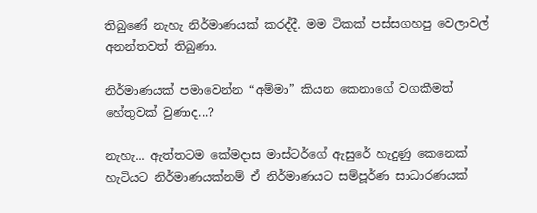තිබුණේ නැහැ නිර්මාණයක් කරද්දී. මම ටිකක් පස්සගහපු වෙලාවල් අනන්තවත් තිබුණා.

නිර්මාණයක් පමාවෙන්න “අම්මා” කියන කෙනාගේ වගකීමත් හේතුවක් වුණාද...?

නැහැ... ඇත්තටම කේමදාස මාස්ටර්ගේ ඇසුරේ හැදුණු කෙනෙක් හැටියට නිර්මාණයක්නම් ඒ නිර්මාණයට සම්පූර්ණ සාධාරණයක්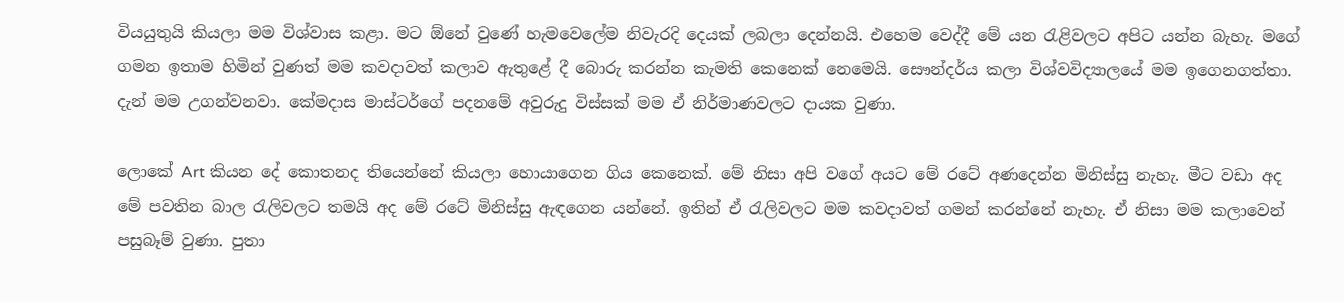වියයුතුයි කියලා මම විශ්වාස කළා. මට ඕනේ වුණේ හැමවෙලේම නිවැරදි දෙයක් ලබලා දෙන්නයි. එහෙම වෙද්දී මේ යන රැළිවලට අපිට යන්න බැහැ. මගේ ගමන ඉතාම හිමින් වුණත් මම කවදාවත් කලාව ඇතුළේ දී බොරු කරන්න කැමති කෙනෙක් නෙමෙයි. සෞන්දර්ය කලා විශ්වවිද්‍යාලයේ මම ඉගෙනගත්තා. දැන් මම උගන්වනවා. කේමදාස මාස්ටර්ගේ පදනමේ අවුරුදු විස්සක් මම ඒ නිර්මාණවලට දායක වුණා.

ලොකේ Art කියන දේ කොතනද තියෙන්නේ කියලා හොයාගෙන ගිය කෙනෙක්. මේ නිසා අපි වගේ අයට මේ රටේ අණදෙන්න මිනිස්සු නැහැ. මීට වඩා අද මේ පවතින බාල රැලිවලට තමයි අද මේ රටේ මිනිස්සු ඇඳගෙන යන්නේ. ඉතින් ඒ රැලිවලට මම කවදාවත් ගමන් කරන්නේ නැහැ. ඒ නිසා මම කලාවෙන් පසුබෑම් වුණා. පුතා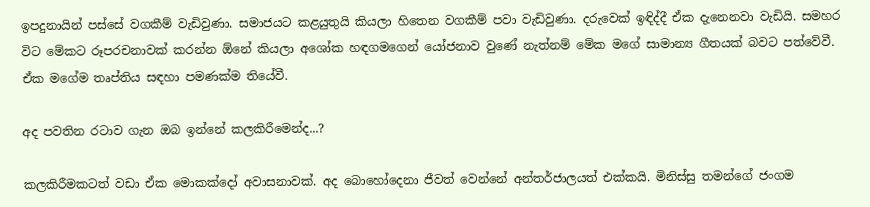ඉපදුනායින් පස්සේ වගකීම් වැඩිවුණා. සමාජයට කළයුතුයි කියලා හිතෙන වගකීම් පවා වැඩිවුණා. දරුවෙක් ඉඳිද්දී ඒක දැනෙනවා වැඩියි. සමහර විට මේකට රූපරචනාවක් කරන්න ඕනේ කියලා අශෝක හඳගමගෙන් යෝජනාව වුණේ නැත්නම් මේක මගේ සාමාන්‍ය ගීතයක් බවට පත්වේවී. ඒක මගේම තෘප්තිය සඳහා පමණක්ම තියේවී.

අද පවතින රටාව ගැන ඔබ ඉන්නේ කලකිරීමෙන්ද...?

කලකිරීමකටත් වඩා ඒක මොකක්දෝ අවාසනාවක්. අද බොහෝදෙනා ජීවත් වෙන්නේ අන්තර්ජාලයත් එක්කයි. මිනිස්සු තමන්ගේ ජංගම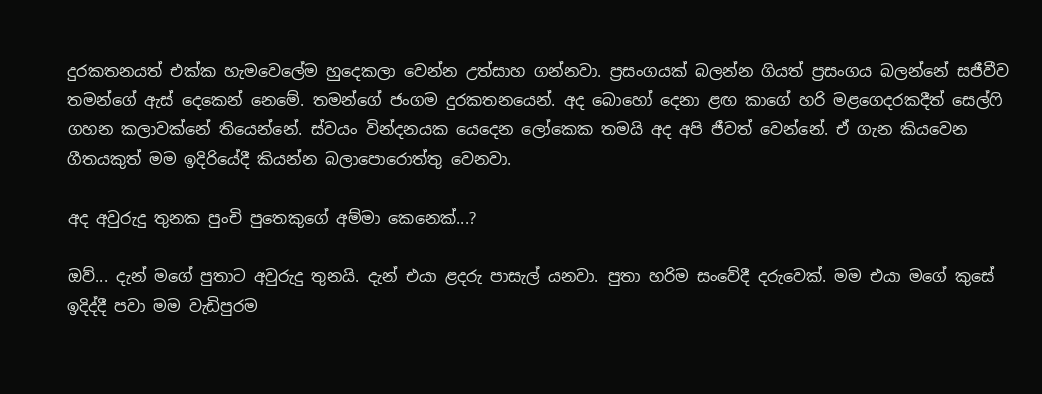දුරකතනයත් එක්ක හැමවෙලේම හුදෙකලා වෙන්න උත්සාහ ගන්නවා. ප්‍රසංගයක් බලන්න ගියත් ප්‍රසංගය බලන්නේ සජීවීව තමන්ගේ ඇස් දෙකෙන් නෙමේ. තමන්ගේ ජංගම දුරකතනයෙන්. අද බොහෝ දෙනා ළඟ කාගේ හරි මළගෙදරකදීත් සෙල්ෆි ගහන කලාවක්නේ තියෙන්නේ. ස්වයං වින්දනයක යෙදෙන ලෝකෙක තමයි අද අපි ජීවත් වෙන්නේ. ඒ ගැන කියවෙන ගීතයකුත් මම ඉදිරියේදී කියන්න බලාපොරොත්තු වෙනවා.

අද අවුරුදු තුනක පුංචි පුතෙකුගේ අම්මා කෙනෙක්...?

ඔව්... දැන් මගේ පුතාට අවුරුදු තුනයි. දැන් එයා ළදරු පාසැල් යනවා. පුතා හරිම සංවේදී දරුවෙක්. මම එයා මගේ කුසේ ඉදිද්දී පවා මම වැඩිපුරම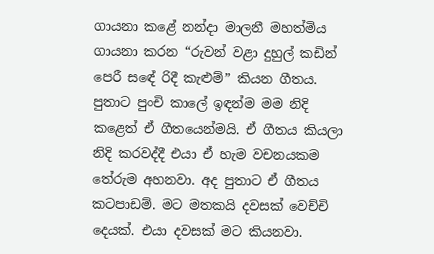ගායනා කළේ නන්දා මාලනී මහත්මිය ගායනා කරන “රුවන් වළා දුහුල් කඩින් පෙරී සඳේ රිදී කැළුම්” කියන ගීතය. පුතාට පුංචි කාලේ ඉඳන්ම මම නිදි කළෙත් ඒ ගීතයෙන්මයි. ඒ ගීතය කියලා නිදි කරවද්දී එයා ඒ හැම වචනයකම තේරුම අහනවා. අද පුතාට ඒ ගීතය කටපාඩම්. මට මතකයි දවසක් වෙච්චි දෙයක්. එයා දවසක් මට කියනවා.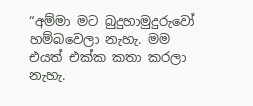“අම්මා මට බුදුහාමුදුරුවෝ හම්බවෙලා නැහැ. මම එයත් එක්ක කතා කරලා නැහැ.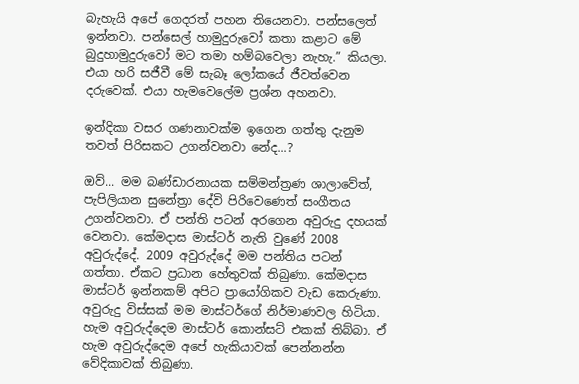බැහැයි අපේ ගෙදරත් පහන තියෙනවා. පන්සලෙත් ඉන්නවා. පන්ස‍ෙල් හාමුදුරුවෝ කතා කළාට මේ බුදුහාමුදුරුවෝ මට තමා හම්බවෙලා නැහැ.” කියලා. එයා හරි සජීවී මේ සැබෑ ලෝකයේ ජීවත්වෙන දරුවෙක්. එයා හැමවෙලේම ප්‍රශ්න අහනවා.

ඉන්දිකා වසර ගණනාවක්ම ඉගෙන ගත්තු දැනුම තවත් පිරිසකට උගන්වනවා නේද...?

ඔව්... මම බණ්ඩාරනායක සම්මන්ත්‍රණ ශාලාවේත්, පැපිලියාන සුනේත්‍රා දේවි පිරිවෙණෙත් සංගීතය උගන්වනවා. ඒ පන්ති පටන් අරගෙන අවුරුදු දහයක් වෙනවා. කේමදාස මාස්ටර් නැති වුණේ 2008 අවුරුද්දේ. 2009 අවුරුද්දේ මම පන්තිය පටන් ගත්තා. ඒකට ප්‍රධාන හේතුවක් තිබුණා. කේමදාස මාස්ටර් ඉන්නකම් අපිට ප්‍රායෝගිකව වැඩ කෙරුණා. අවුරුදු විස්සක් මම මාස්ටර්ගේ නිර්මාණවල හිටියා. හැම අවුරුද්දෙම මාස්ටර් කොන්සට් එකක් තිබ්බා. ඒ හැම අවුරුද්දෙම අපේ හැකියාවක් පෙන්නන්න වේදිකාවක් තිබුණා.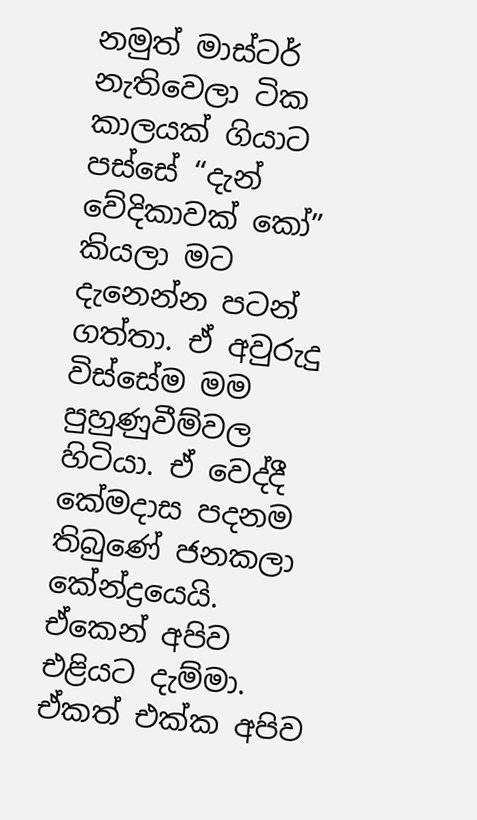නමුත් මාස්ටර් නැතිවෙලා ටික කාලයක් ගියාට පස්සේ “දැන් වේදිකාවක් කෝ” කියලා මට දැනෙන්න පටන් ගත්තා. ඒ අවුරුදු විස්සේම මම පුහුණුවීම්වල හිටියා. ඒ වෙද්දී කේමදාස පදනම තිබුණේ ජනකලා කේන්ද්‍රයෙයි. ඒකෙන් අපිව එළියට දැම්මා. ඒකත් එක්ක අපිව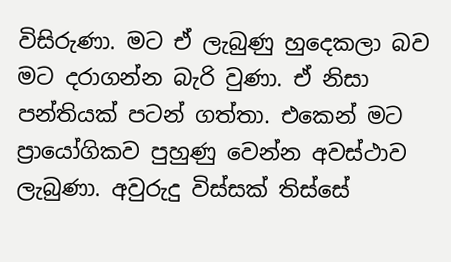විසිරුණා. මට ඒ ලැබුණු හුදෙකලා බව මට දරාගන්න බැරි වුණා. ඒ නිසා පන්තියක් පටන් ගත්තා. එකෙන් මට ප්‍රායෝගිකව පුහුණු වෙන්න අවස්ථාව ලැබුණා. අවුරුදු විස්සක් තිස්සේ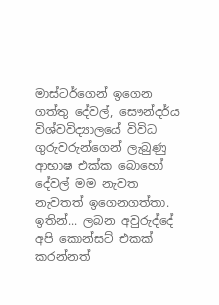මාස්ටර්ගෙන් ඉගෙන ගත්තු දේවල්, සෞන්දර්ය විශ්වවිද්‍යාලයේ විවිධ ගුරුවරුන්ගෙන් ලැබුණු ආභාෂ එක්ක බොහෝ දේවල් මම නැවත නැවතත් ඉගෙනගත්තා. ඉතින්... ලබන අවුරුද්දේ අපි කොන්සට් එකක් කරන්නත්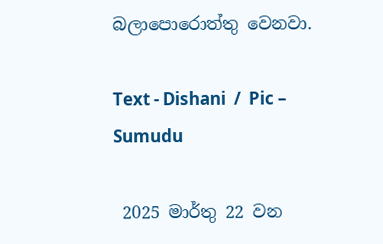බලාපොරොත්තු වෙනවා.

Text - Dishani  /  Pic – Sumudu

 2025 මාර්තු 22 වන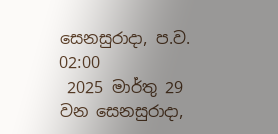සෙනසුරාදා, ප.ව. 02:00
 2025 මාර්තු 29 වන සෙනසුරාදා,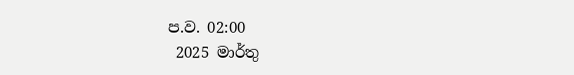ප.ව. 02:00
 2025 මාර්තු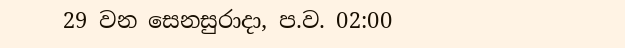29 වන සෙනසුරාදා, ප.ව. 02:00